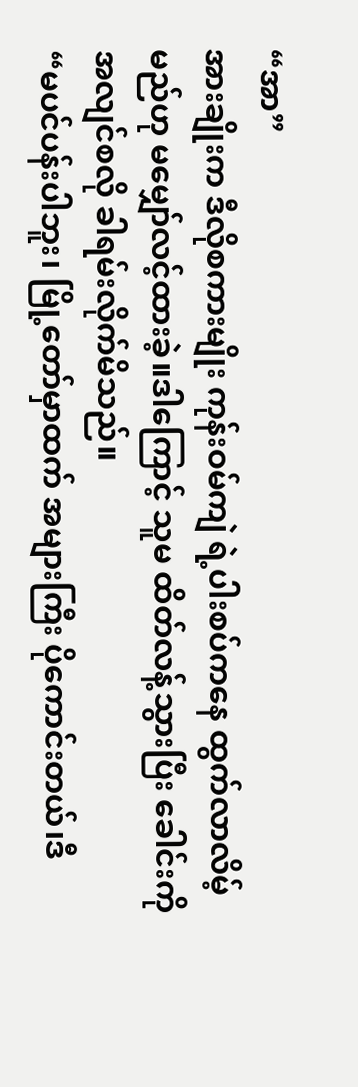“အာ”
အားချိုးက ဒီလိုစကားမျိုး ကုန်းဝမ်ကျဲ ရဲ့ပါးစပ်ကနေ ထွက်လာလိမ့်မည်ဟု မမျှော်လင့်ထားခဲ့။ဒါကြောင့် သူမ ထိတ်လန့်သွားပြီး ခေါင်းကို အလျင်စလို ခါရမ်းလိုက်မိသည်။
“မပင်ပန်းပါဘူး၊ မြို့တော်မှာထက် အများကြီး ပိုကောင်းတယ်၊ဒီ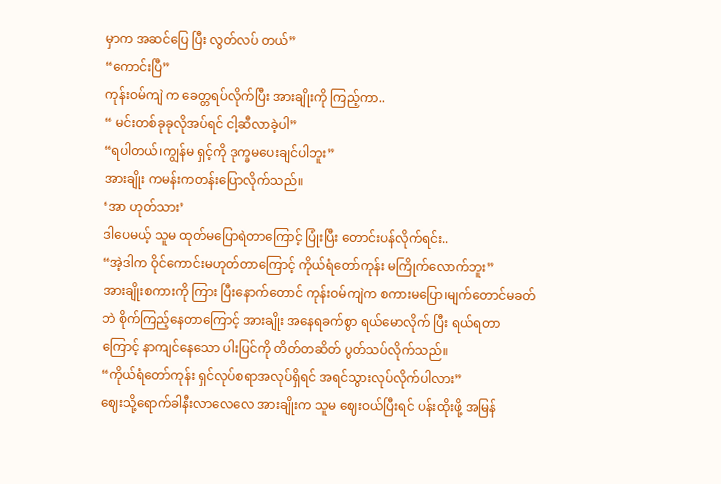မှာက အဆင်ပြေ ပြီး လွတ်လပ် တယ်”
“ကောင်းပြီ”
ကုန်းဝမ်ကျဲ က ခေတ္တရပ်လိုက်ပြီး အားချိုးကို ကြည့်ကာ..
“ မင်းတစ်ခုခုလိုအပ်ရင် ငါ့ဆီလာခဲ့ပါ”
“ရပါတယ်၊ကျွန်မ ရှင့်ကို ဒုက္ခမပေးချင်ပါဘူး”
အားချိုး ကမန်းကတန်းပြောလိုက်သည်။
‘အာ ဟုတ်သား’
ဒါပေမယ့် သူမ ထုတ်မပြောရဲတာကြောင့် ပြုံးပြီး တောင်းပန်လိုက်ရင်း..
“အဲ့ဒါက ဝိုင်ကောင်းမဟုတ်တာကြောင့် ကိုယ်ရံတော်ကုန်း မကြိုက်လောက်ဘူး”
အားချိုးစကားကို ကြား ပြီးနောက်တောင် ကုန်းဝမ်ကျဲက စကားမပြော၊မျက်တောင်မခတ်ဘဲ စိုက်ကြည့်နေတာကြောင့် အားချိုး အနေရခက်စွာ ရယ်မောလိုက် ပြီး ရယ်ရတာကြောင့် နာကျင်နေသော ပါးပြင်ကို တိတ်တဆိတ် ပွတ်သပ်လိုက်သည်။
“ကိုယ်ရံတော်ကုန်း ရှင်လုပ်စရာအလုပ်ရှိရင် အရင်သွားလုပ်လိုက်ပါလား”
ဈေးသို့ရောက်ခါနီးလာလေလေ အားချိုးက သူမ ဈေးဝယ်ပြီးရင် ပန်းထိုးဖို့ အမြန်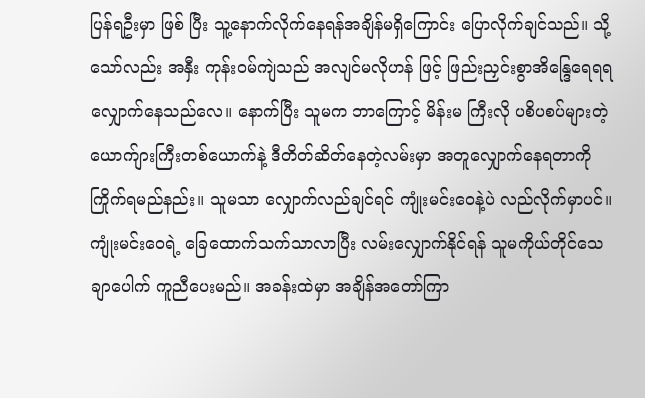ပြန်ရဦးမှာ ဖြစ် ပြီး သူ့နောက်လိုက်နေရန်အချိန်မရှိကြောင်း ပြောလိုက်ချင်သည်။ သို့သော်လည်း အနှီး ကုန်းဝမ်ကျဲသည် အလျင်မလိုဟန် ဖြင့် ဖြည်းညှင်းစွာအိန္ဒြေရေရရ လျှောက်နေသည်လေ။ နောက်ပြီး သူမက ဘာကြောင့် မိန်းမ ကြီးလို ပစိပစပ်များတဲ့ ယောက်ျားကြီးတစ်ယောက်နဲ့ ဒီတိတ်ဆိတ်နေတဲ့လမ်းမှာ အတူလျှောက်နေရတာကို ကြိုက်ရမည်နည်း။ သူမသာ လျှောက်လည်ချင်ရင် ကျုံးမင်းဝေနဲ့ပဲ လည်လိုက်မှာပင်။
ကျုံးမင်းဝေရဲ့ ခြေထောက်သက်သာလာပြီး လမ်းလျှောက်နိုင်ရန် သူမကိုယ်တိုင်သေချာပေါက် ကူညီပေးမည်။ အခန်းထဲမှာ အချိန်အတော်ကြာ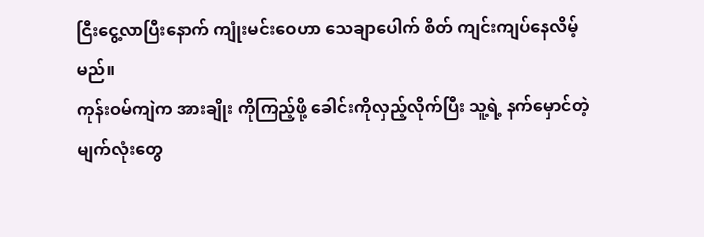ငြီးငွေ့လာပြီးနောက် ကျုံးမင်းဝေဟာ သေချာပေါက် စိတ် ကျင်းကျပ်နေလိမ့်မည်။
ကုန်းဝမ်ကျဲက အားချိုး ကိုကြည့်ဖို့ ခေါင်းကိုလှည့်လိုက်ပြီး သူ့ရဲ့ နက်မှောင်တဲ့မျက်လုံးတွေ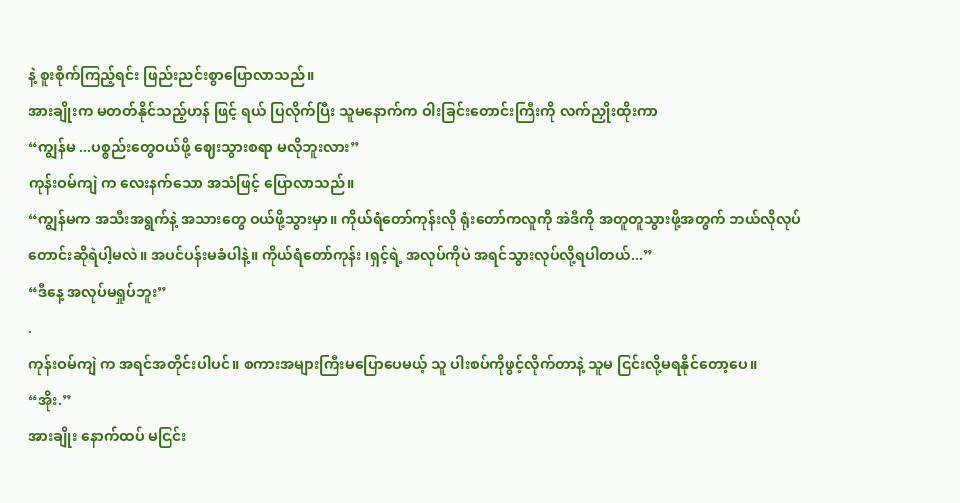နဲ့ စူးစိုက်ကြည့်ရင်း ဖြည်းညင်းစွာပြောလာသည်။
အားချိုးက မတတ်နိုင်သည့်ဟန် ဖြင့် ရယ် ပြလိုက်ပြီး သူမနောက်က ဝါးခြင်းတောင်းကြီးကို လက်ညှိုးထိုးကာ
“ကျွန်မ ...ပစ္စည်းတွေဝယ်ဖို့ ဈေးသွားစရာ မလိုဘူးလား”
ကုန်းဝမ်ကျဲ က လေးနက်သော အသံဖြင့် ပြောလာသည်။
“ကျွန်မက အသီးအရွက်နဲ့ အသားတွေ ဝယ်ဖို့သွားမှာ။ ကိုယ်ရံတော်ကုန်းလို ရုံးတော်ကလူကို အဲဒီကို အတူတူသွားဖို့အတွက် ဘယ်လိုလုပ်တောင်းဆိုရဲပါ့မလဲ။ အပင်ပန်းမခံပါနဲ့။ ကိုယ်ရံတော်ကုန်း ၊ရှင့်ရဲ့ အလုပ်ကိုပဲ အရင်သွားလုပ်လို့ရပါတယ်...”
“ဒီနေ့ အလုပ်မရှုပ်ဘူး”
.
ကုန်းဝမ်ကျဲ က အရင်အတိုင်းပါပင်။ စကားအများကြီးမပြောပေမယ့် သူ ပါးစပ်ကိုဖွင့်လိုက်တာနဲ့ သူမ ငြင်းလို့မရနိုင်တော့ပေ။
“အိုး.”
အားချိုး နောက်ထပ် မငြင်း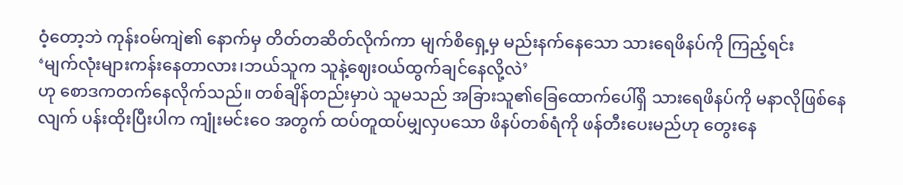ဝံ့တော့ဘဲ ကုန်းဝမ်ကျဲ၏ နောက်မှ တိတ်တဆိတ်လိုက်ကာ မျက်စိရှေ့မှ မည်းနက်နေသော သားရေဖိနပ်ကို ကြည့်ရင်း
‘မျက်လုံးများကန်းနေတာလား၊ဘယ်သူက သူနဲ့ဈေးဝယ်ထွက်ချင်နေလို့လဲ’
ဟု စောဒကတက်နေလိုက်သည်။ တစ်ချိန်တည်းမှာပဲ သူမသည် အခြားသူ၏ခြေထောက်ပေါ်ရှိ သားရေဖိနပ်ကို မနာလိုဖြစ်နေလျက် ပန်းထိုးပြီးပါက ကျုံးမင်းဝေ အတွက် ထပ်တူထပ်မျှလှပသော ဖိနပ်တစ်ရံကို ဖန်တီးပေးမည်ဟု တွေးနေ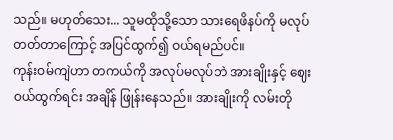သည်။ မဟုတ်သေး... သူမထိုသို့သော သားရေဖိနပ်ကို မလုပ်တတ်တာကြောင့် အပြင်ထွက်၍ ဝယ်ရမည်ပင်။
ကုန်းဝမ်ကျဲဟာ တကယ်ကို အလုပ်မလုပ်ဘဲ အားချိုးနှင့် ဈေးဝယ်ထွက်ရင်း အချိန် ဖြုန်းနေသည်။ အားချိုးကို လမ်းတို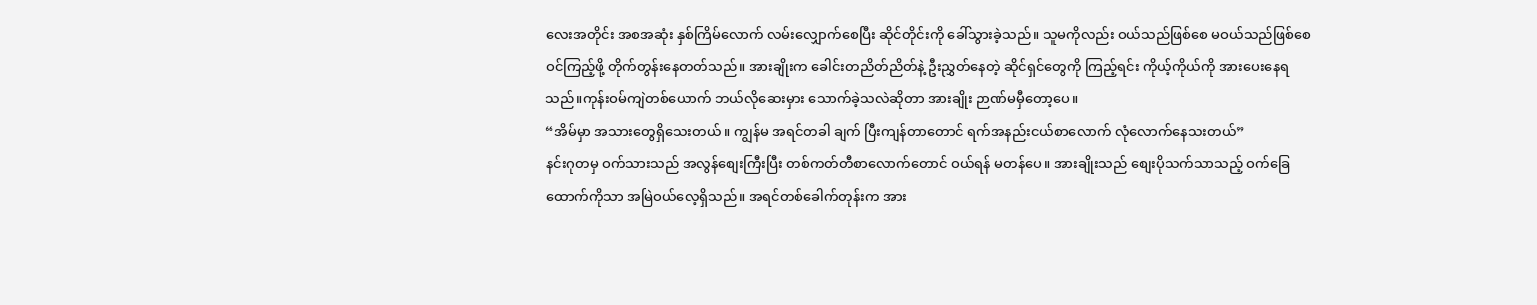လေးအတိုင်း အစအဆုံး နှစ်ကြိမ်လောက် လမ်းလျှောက်စေပြီး ဆိုင်တိုင်းကို ခေါ်သွားခဲ့သည်။ သူမကိုလည်း ဝယ်သည်ဖြစ်စေ မဝယ်သည်ဖြစ်စေ ဝင်ကြည့်ဖို့ တိုက်တွန်းနေတတ်သည်။ အားချိုးက ခေါင်းတညိတ်ညိတ်နဲ့ ဦးညွှတ်နေတဲ့ ဆိုင်ရှင်တွေကို ကြည့်ရင်း ကိုယ့်ကိုယ်ကို အားပေးနေရသည်။ကုန်းဝမ်ကျဲတစ်ယောက် ဘယ်လိုဆေးမှား သောက်ခဲ့သလဲဆိုတာ အားချိုး ဉာဏ်မမှီတော့ပေ။
“အိမ်မှာ အသားတွေရှိသေးတယ်။ ကျွန်မ အရင်တခါ ချက် ပြီးကျန်တာတောင် ရက်အနည်းငယ်စာလောက် လုံလောက်နေသးတယ်”
နင်းဂုတမှ ဝက်သားသည် အလွန်စျေးကြီးပြီး တစ်ကတ်တီစာလောက်တောင် ဝယ်ရန် မတန်ပေ။ အားချိုးသည် စျေးပိုသက်သာသည့် ဝက်ခြေထောက်ကိုသာ အမြဲဝယ်လေ့ရှိသည်။ အရင်တစ်ခေါက်တုန်းက အား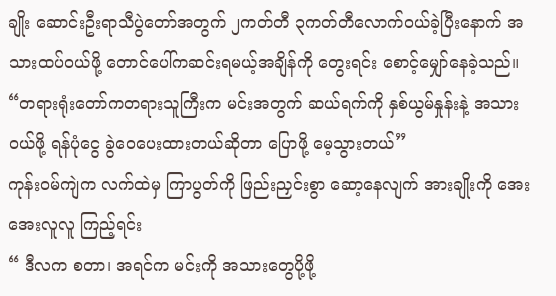ချိုး ဆောင်းဦးရာသီပွဲတော်အတွက် ၂ကတ်တီ ၃ကတ်တီလောက်ဝယ်ခဲ့ပြီးနောက် အသားထပ်ဝယ်ဖို့ တောင်ပေါ်ကဆင်းရမယ့်အချိန်ကို တွေးရင်း စောင့်မျှော်နေခဲ့သည်။
“တရားရုံးတော်ကတရားသူကြီးက မင်းအတွက် ဆယ်ရက်ကို နှစ်ယွမ်နှုန်းနဲ့ အသားဝယ်ဖို့ ရန်ပုံငွေ ခွဲဝေပေးထားတယ်ဆိုတာ ပြောဖို့ မေ့သွားတယ်”
ကုန်းဝမ်ကျဲက လက်ထဲမှ ကြာပွတ်ကို ဖြည်းညှင်းစွာ ဆော့နေလျက် အားချိုးကို အေးအေးလူလူ ကြည့်ရင်း
“ ဒီလက စတာ၊ အရင်က မင်းကို အသားတွေပို့ဖို့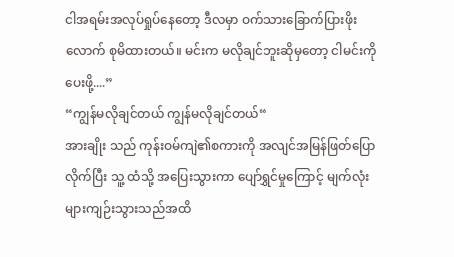ငါအရမ်းအလုပ်ရှုပ်နေတော့ ဒီလမှာ ဝက်သားခြောက်ပြားဖိုးလောက် စုမိထားတယ်။ မင်းက မလိုချင်ဘူးဆိုမှတော့ ငါမင်းကို ပေးဖို့....”
“ကျွန်မလိုချင်တယ် ကျွန်မလိုချင်တယ်“
အားချိုး သည် ကုန်းဝမ်ကျဲ၏စကားကို အလျင်အမြန်ဖြတ်ပြောလိုက်ပြီး သူ့ ထံသို့ အပြေးသွားကာ ပျော်ရွှင်မှုကြောင့် မျက်လုံးများကျဉ်းသွားသည်အထိ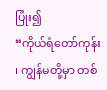ပြုံး၍
“ကိုယ်ရံတော်ကုန်း ၊ ကျွန်မတို့မှာ တစ်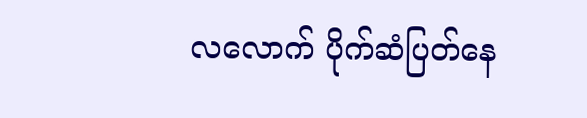လလောက် ပိုက်ဆံပြတ်နေ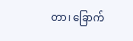တာ၊ ခြောက်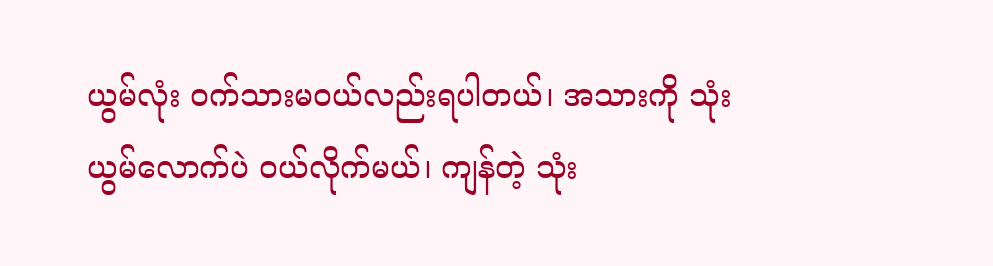ယွမ်လုံး ဝက်သားမဝယ်လည်းရပါတယ်၊ အသားကို သုံးယွမ်လောက်ပဲ ဝယ်လိုက်မယ်၊ ကျန်တဲ့ သုံး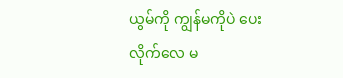ယွမ်ကို ကျွန်မကိုပဲ ပေးလိုက်လေ မ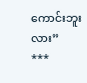ကောင်းဘူးလား”
***